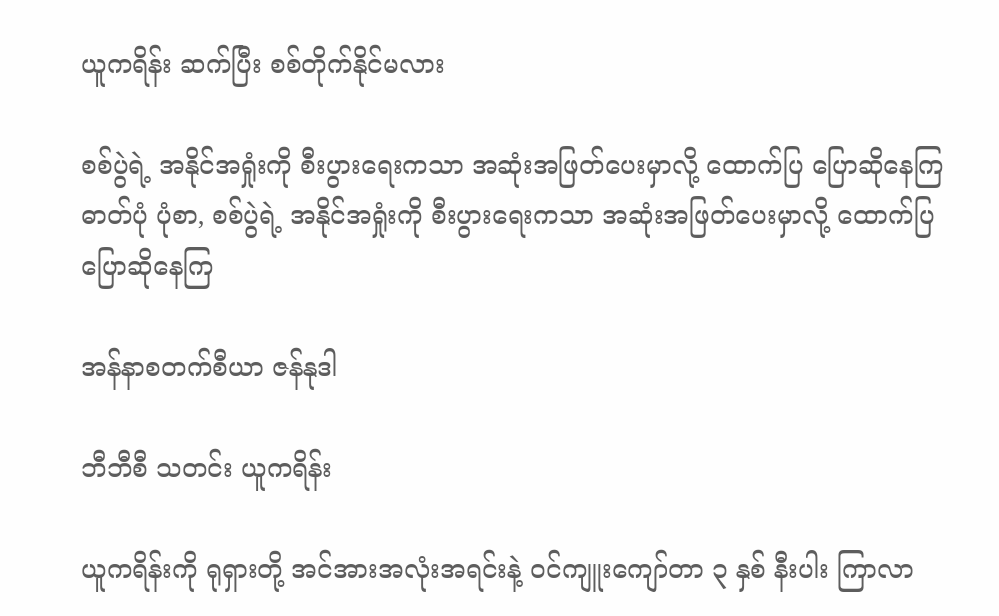ယူကရိန်း ဆက်ပြီး စစ်တိုက်နိုင်မလား

စစ်ပွဲရဲ့ အနိုင်အရှုံးကို စီးပွားရေးကသာ အဆုံးအဖြတ်ပေးမှာလို့ ထောက်ပြ ပြောဆိုနေကြ
ဓာတ်ပုံ ပုံစာ, စစ်ပွဲရဲ့ အနိုင်အရှုံးကို စီးပွားရေးကသာ အဆုံးအဖြတ်ပေးမှာလို့ ထောက်ပြ ပြောဆိုနေကြ

အန်နာစတက်စီယာ ဇန်နုဒါ

ဘီဘီစီ သတင်း ယူကရိန်း

ယူကရိန်းကို ရုရှားတို့ အင်အားအလုံးအရင်းနဲ့ ဝင်ကျူးကျော်တာ ၃ နှစ် နီးပါး ကြာလာ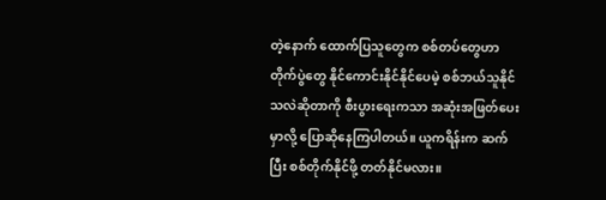တဲ့နောက် ထောက်ပြသူတွေက စစ်တပ်တွေဟာ တိုက်ပွဲတွေ နိုင်ကောင်းနိုင်နိုင်ပေမဲ့ စစ်ဘယ်သူနိုင်သလဲဆိုတာကို စီးပွားရေးကသာ အဆုံးအဖြတ်ပေးမှာလို့ ပြောဆိုနေကြပါတယ်။ ယူကရိန်းက ဆက်ပြီး စစ်တိုက်နိုင်ဖို့ တတ်နိုင်မလား။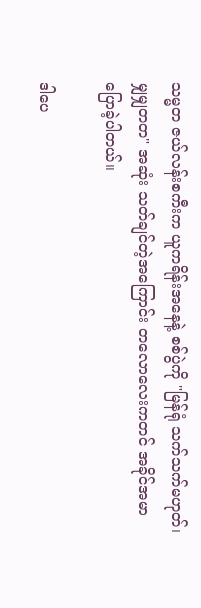သမ္မတ ဇယ်လန်းစကီးက ယူကရိန်းအနေနဲ့ စစ်ပွဲကို "မြန်ရုံ သက်သက်မဟုတ်၊ မျှမျှတတ" အဆုံး သတ်ချင်တဲ့အကြောင်း တလောလေးကတင် အခိုင်အမာ ပြောခဲ့ပါတယ်။

ဒါပေ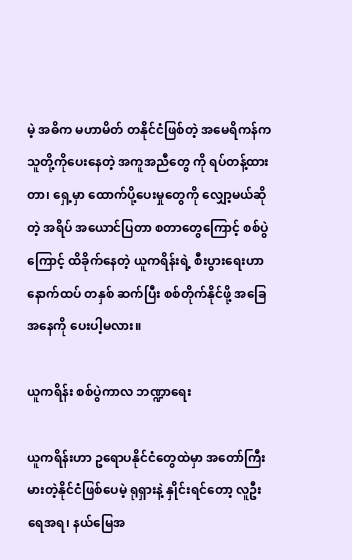မဲ့ အဓိက မဟာမိတ် တနိုင်ငံဖြစ်တဲ့ အမေရိကန်က သူတို့ကိုပေးနေတဲ့ အကူအညီတွေ ကို ရပ်တန့်ထားတာ၊ ရှေ့မှာ ထောက်ပို့ပေးမှုတွေကို လျှော့မယ်ဆိုတဲ့ အရိပ် အယောင်ပြတာ စတာတွေကြောင့် စစ်ပွဲကြောင့် ထိခိုက်နေတဲ့ ယူကရိန်းရဲ့ စီးပွားရေးဟာ နောက်ထပ် တနှစ် ဆက်ပြီး စစ်တိုက်နိုင်ဖို့ အခြေအနေကို ပေးပါ့မလား။

ယူကရိန်း စစ်ပွဲကာလ ဘဏ္ဍာရေး

ယူကရိန်းဟာ ဥရောပနိုင်ငံတွေထဲမှာ အတော်ကြီးမားတဲ့နိုင်ငံဖြစ်ပေမဲ့ ရုရှားနဲ့ နှိုင်းရင်တော့ လူဦးရေအရ၊ နယ်မြေအ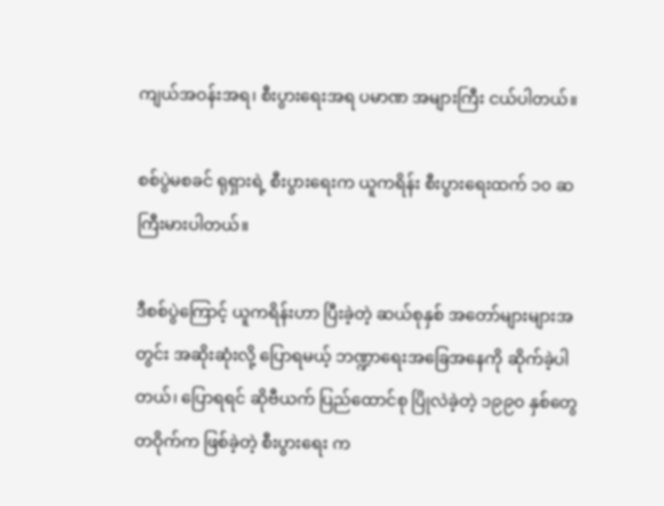ကျယ်အဝန်းအရ၊ စီးပွားရေးအရ ပမာဏ အများကြီး ငယ်ပါတယ်။

စစ်ပွဲမစခင် ရုရှားရဲ့ စီးပွားရေးက ယူကရိန်း စီးပွားရေးထက် ၁၀ ဆ ကြီးမားပါတယ်။

ဒီစစ်ပွဲကြောင့် ယူကရိန်းဟာ ပြီးခဲ့တဲ့ ဆယ်စုနှစ် အတော်များများအတွင်း အဆိုးဆုံးလို့ ပြောရမယ့် ဘဏ္ဍာရေးအခြေအနေကို ဆိုက်ခဲ့ပါတယ်၊ ပြောရရင် ဆိုဗီယက် ပြည်ထောင်စု ပြိုလဲခဲ့တဲ့ ၁၉၉၀ နှစ်တွေတဝိုက်က ဖြစ်ခဲ့တဲ့ စီးပွားရေး က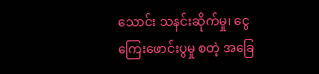သောင်း သနင်းဆိုက်မှု၊ ငွေကြေးဖောင်းပွမှု စတဲ့ အခြေ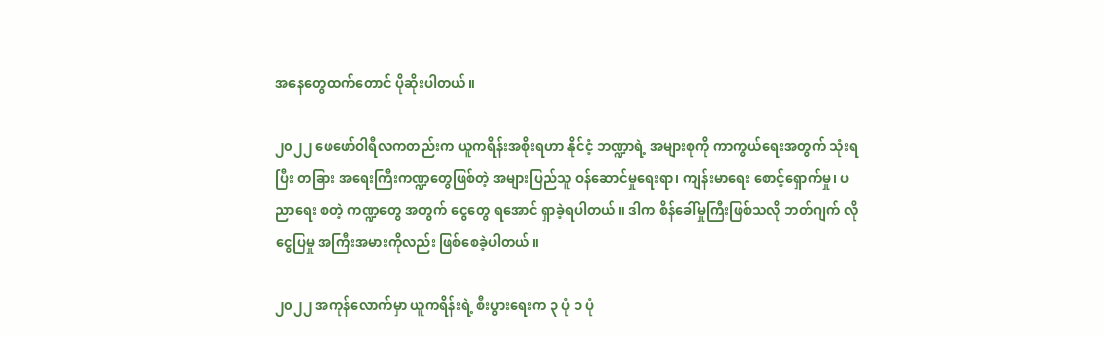အနေတွေထက်တောင် ပိုဆိုးပါတယ်။

၂၀၂၂ ဖေဖော်ဝါရီလကတည်းက ယူကရိန်းအစိုးရဟာ နိုင်ငံ့ ဘဏ္ဍာရဲ့ အများစုကို ကာကွယ်ရေးအတွက် သုံးရပြီး တခြား အရေးကြီးကဏ္ဍတွေဖြစ်တဲ့ အများပြည်သူ ဝန်ဆောင်မှုရေးရာ၊ ကျန်းမာရေး စောင့်ရှောက်မှု၊ ပညာရေး စတဲ့ ကဏ္ဍတွေ အတွက် ငွေတွေ ရအောင် ရှာခဲ့ရပါတယ်။ ဒါက စိန်ခေါ်မှုကြီးဖြစ်သလို ဘတ်ဂျက် လိုငွေပြမှု အကြီးအမားကိုလည်း ဖြစ်စေခဲ့ပါတယ်။

၂၀၂၂ အကုန်လောက်မှာ ယူကရိန်းရဲ့ စီးပွားရေးက ၃ ပုံ ၁ ပုံ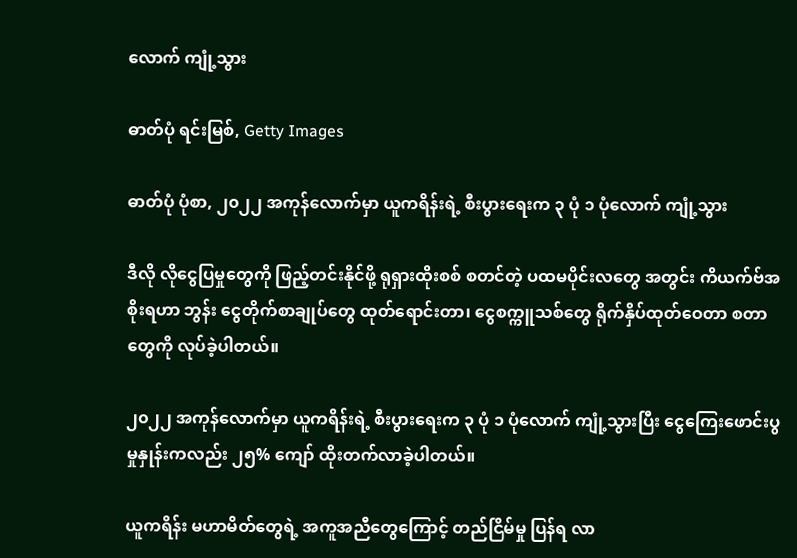လောက် ကျုံ့သွား

ဓာတ်ပုံ ရင်းမြစ်, Getty Images

ဓာတ်ပုံ ပုံစာ, ၂၀၂၂ အကုန်လောက်မှာ ယူကရိန်းရဲ့ စီးပွားရေးက ၃ ပုံ ၁ ပုံလောက် ကျုံ့သွား

ဒီလို လိုငွေပြမှုတွေကို ဖြည့်တင်းနိုင်ဖို့ ရုရှားထိုးစစ် စတင်တဲ့ ပထမပိုင်းလတွေ အတွင်း ကိယက်ဗ်အစိုးရဟာ ဘွန်း ငွေတိုက်စာချုပ်တွေ ထုတ်ရောင်းတာ၊ ငွေစက္ကူသစ်တွေ ရိုက်နှိပ်ထုတ်ဝေတာ စတာတွေကို လုပ်ခဲ့ပါတယ်။

၂၀၂၂ အကုန်လောက်မှာ ယူကရိန်းရဲ့ စီးပွားရေးက ၃ ပုံ ၁ ပုံလောက် ကျုံ့သွားပြီး ငွေကြေးဖောင်းပွမှုနှုန်းကလည်း ၂၅% ကျော် ထိုးတက်လာခဲ့ပါတယ်။

ယူကရိန်း မဟာမိတ်တွေရဲ့ အကူအညီတွေကြောင့် တည်ငြိမ်မှု ပြန်ရ လာ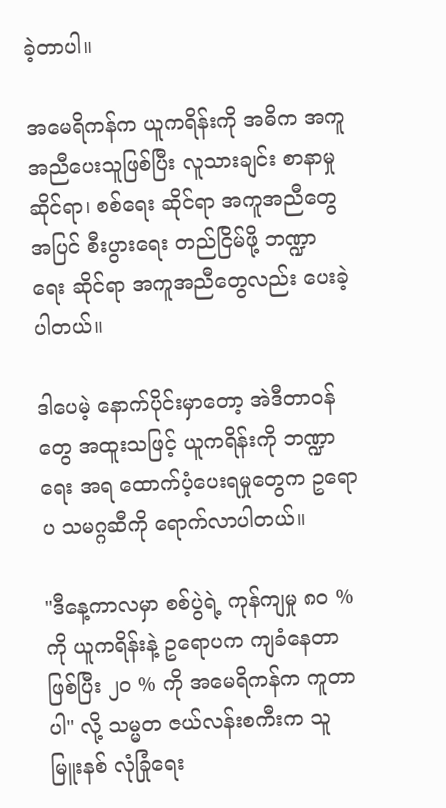ခဲ့တာပါ။

အမေရိကန်က ယူကရိန်းကို အဓိက အကူအညီပေးသူဖြစ်ပြီး လူသားချင်း စာနာမှု ဆိုင်ရာ၊ စစ်ရေး ဆိုင်ရာ အကူအညီတွေအပြင် စီးပွားရေး တည်ငြိမ်ဖို့ ဘဏ္ဍာရေး ဆိုင်ရာ အကူအညီတွေလည်း ပေးခဲ့ပါတယ်။

ဒါပေမဲ့ နောက်ပိုင်းမှာတော့ အဲဒီတာဝန်တွေ အထူးသဖြင့် ယူကရိန်းကို ဘဏ္ဍာရေး အရ ထောက်ပံ့ပေးရမှုတွေက ဥရောပ သမဂ္ဂဆီကို ရောက်လာပါတယ်။

"ဒီနေ့ကာလမှာ စစ်ပွဲရဲ့ ကုန်ကျမှု ၈၀ % ကို ယူကရိန်းနဲ့ ဥရောပက ကျခံနေတာ ဖြစ်ပြီး ၂၀ % ကို အမေရိကန်က ကူတာပါ" လို့ သမ္မတ ဇယ်လန်းစကီးက သူ မြူးနစ် လုံခြုံရေး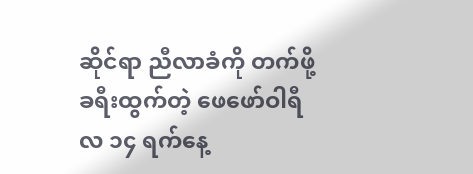ဆိုင်ရာ ညီလာခံကို တက်ဖို့ ခရီးထွက်တဲ့ ဖေဖော်ဝါရီလ ၁၄ ရက်နေ့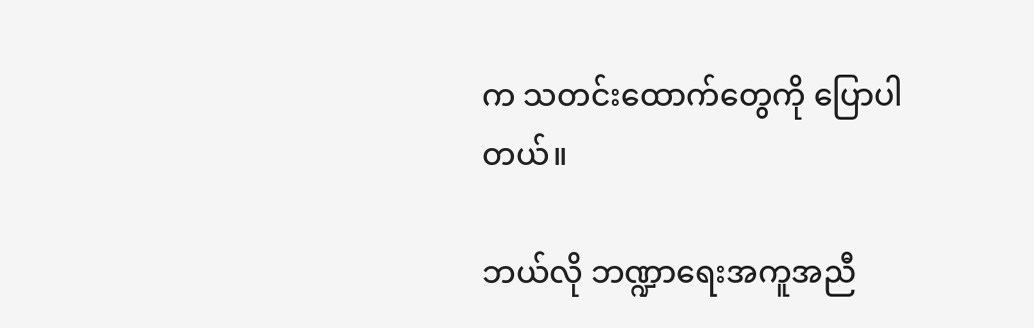က သတင်းထောက်တွေကို ပြောပါတယ်။

ဘယ်လို ဘဏ္ဍာရေးအကူအညီ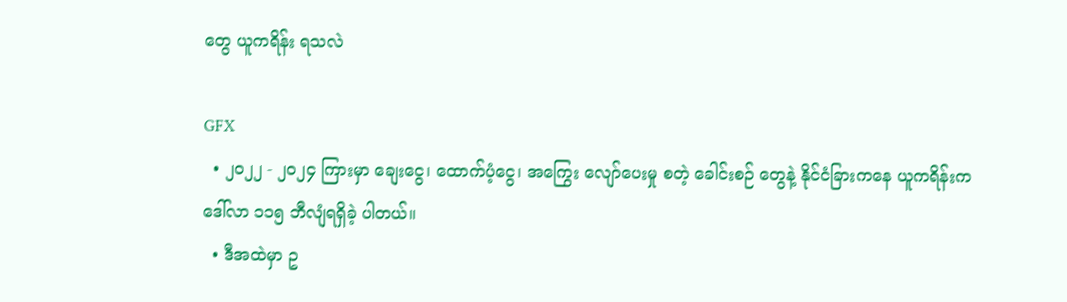တွေ ယူကရိန်း ရသလဲ

GFX
  • ၂၀၂၂ - ၂၀၂၄ ကြားမှာ ချေးငွေ၊ ထောက်ပံ့ငွေ၊ အကြွေး လျော်ပေးမှု စတဲ့ ခေါင်းစဉ် တွေနဲ့ နိုင်ငံခြားကနေ ယူကရိန်းက ဒေါ်လာ ၁၁၅ ဘီလျံရရှိခဲ့ ပါတယ်။
  • ဒီအထဲမှာ ဥ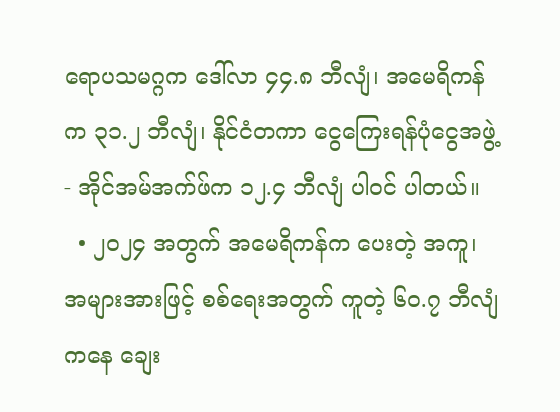ရောပသမဂ္ဂက ဒေါ်လာ ၄၄.၈ ဘီလျံ၊ အမေရိကန်က ၃၁.၂ ဘီလျံ၊ နိုင်ငံတကာ ငွေကြေးရန်ပုံငွေအဖွဲ့ - အိုင်အမ်အက်ဖ်က ၁၂.၄ ဘီလျံ ပါဝင် ပါတယ်။
  • ၂၀၂၄ အတွက် အမေရိကန်က ပေးတဲ့ အကူ၊ အများအားဖြင့် စစ်ရေးအတွက် ကူတဲ့ ၆၀.၇ ဘီလျံကနေ ချေး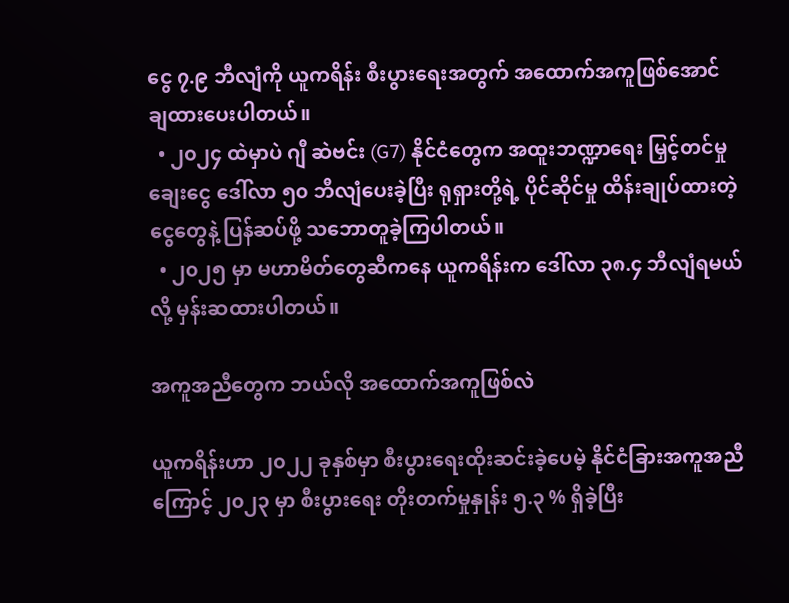ငွေ ၇.၉ ဘီလျံကို ယူကရိန်း စီးပွားရေးအတွက် အထောက်အကူဖြစ်အောင် ချထားပေးပါတယ်။
  • ၂၀၂၄ ထဲမှာပဲ ဂျီ ဆဲဗင်း (G7) နိုင်ငံတွေက အထူးဘဏ္ဍာရေး မြှင့်တင်မှု ချေးငွေ ဒေါ်လာ ၅၀ ဘီလျံပေးခဲ့ပြီး ရုရှားတို့ရဲ့ ပိုင်ဆိုင်မှု ထိန်းချုပ်ထားတဲ့ ငွေတွေနဲ့ ပြန်ဆပ်ဖို့ သဘောတူခဲ့ကြပါတယ်။
  • ၂၀၂၅ မှာ မဟာမိတ်တွေဆီကနေ ယူကရိန်းက ဒေါ်လာ ၃၈.၄ ဘီလျံရမယ်လို့ မှန်းဆထားပါတယ်။

အကူအညီတွေက ဘယ်လို အထောက်အကူဖြစ်လဲ

ယူကရိန်းဟာ ၂၀၂၂ ခုနှစ်မှာ စီးပွားရေးထိုးဆင်းခဲ့ပေမဲ့ နိုင်ငံခြားအကူအညီကြောင့် ၂၀၂၃ မှာ စီးပွားရေး တိုးတက်မှုနှုန်း ၅.၃ % ရှိခဲ့ပြီး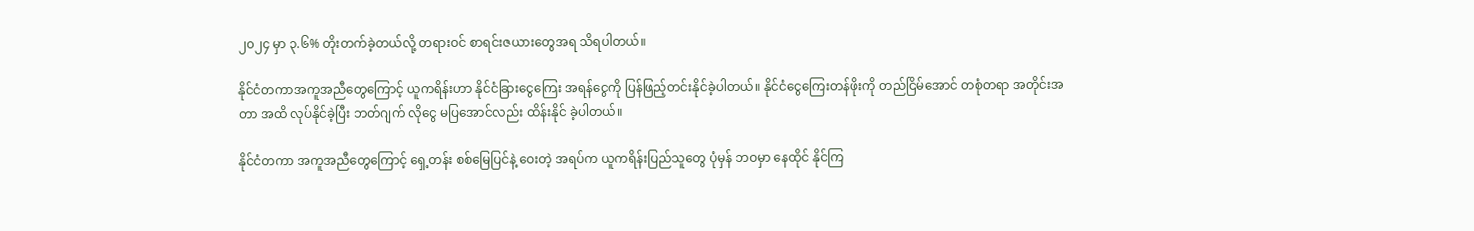၂၀၂၄ မှာ ၃.၆% တိုးတက်ခဲ့တယ်လို့ တရားဝင် စာရင်းဇယားတွေအရ သိရပါတယ်။

နိုင်ငံတကာအကူအညီတွေကြောင့် ယူကရိန်းဟာ နိုင်ငံခြားငွေကြေး အရန်ငွေကို ပြန်ဖြည့်တင်းနိုင်ခဲ့ပါတယ်။ နိုင်ငံငွေကြေးတန်ဖိုးကို တည်ငြိမ်အောင် တစုံတရာ အတိုင်းအတာ အထိ လုပ်နိုင်ခဲ့ပြီး ဘတ်ဂျက် လိုငွေ မပြအောင်လည်း ထိန်းနိုင် ခဲ့ပါတယ်။

နိုင်ငံတကာ အကူအညီတွေကြောင့် ရှေ့တန်း စစ်မြေပြင်နဲ့ ဝေးတဲ့ အရပ်က ယူကရိန်းပြည်သူတွေ ပုံမှန် ဘဝမှာ နေထိုင် နိုင်ကြ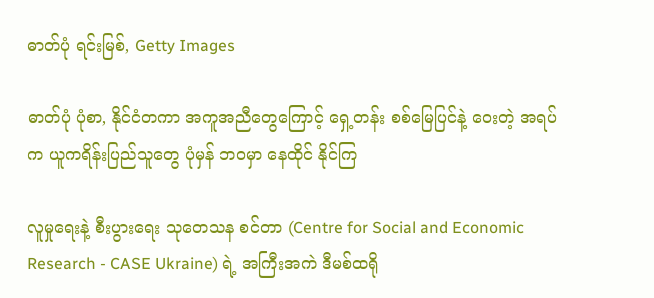ဓာတ်ပုံ ရင်းမြစ်, Getty Images

ဓာတ်ပုံ ပုံစာ, နိုင်ငံတကာ အကူအညီတွေကြောင့် ရှေ့တန်း စစ်မြေပြင်နဲ့ ဝေးတဲ့ အရပ်က ယူကရိန်းပြည်သူတွေ ပုံမှန် ဘဝမှာ နေထိုင် နိုင်ကြ

လူမှုရေးနဲ့ စီးပွားရေး သုတေသန စင်တာ (Centre for Social and Economic Research - CASE Ukraine) ရဲ့ အကြီးအကဲ ဒီမစ်ထရို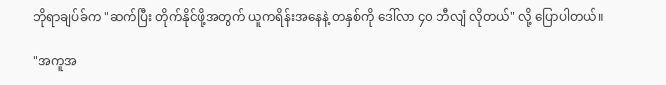ဘိုရာချပ်ခ်က "ဆက်ပြီး တိုက်နိုင်ဖို့အတွက် ယူကရိန်းအနေနဲ့ တနှစ်ကို ဒေါ်လာ ၄၀ ဘီလျံ လိုတယ်" လို့ ပြောပါတယ်။

"အကူအ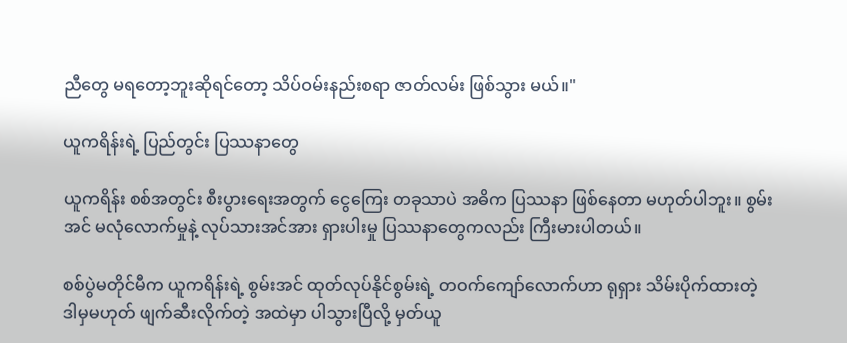ညီတွေ မရတော့ဘူးဆိုရင်တော့ သိပ်ဝမ်းနည်းစရာ ဇာတ်လမ်း ဖြစ်သွား မယ်။"

ယူကရိန်းရဲ့ ပြည်တွင်း ပြဿနာတွေ

ယူကရိန်း စစ်အတွင်း စီးပွားရေးအတွက် ငွေကြေး တခုသာပဲ အဓိက ပြဿနာ ဖြစ်နေတာ မဟုတ်ပါဘူး။ စွမ်းအင် မလုံလောက်မှုနဲ့ လုပ်သားအင်အား ရှားပါးမှု ပြဿနာတွေကလည်း ကြီးမားပါတယ်။

စစ်ပွဲမတိုင်မီက ယူကရိန်းရဲ့ စွမ်းအင် ထုတ်လုပ်နိုင်စွမ်းရဲ့ တဝက်ကျော်လောက်ဟာ ရုရှား သိမ်းပိုက်ထားတဲ့ ဒါမှမဟုတ် ဖျက်ဆီးလိုက်တဲ့ အထဲမှာ ပါသွားပြီလို့ မှတ်ယူ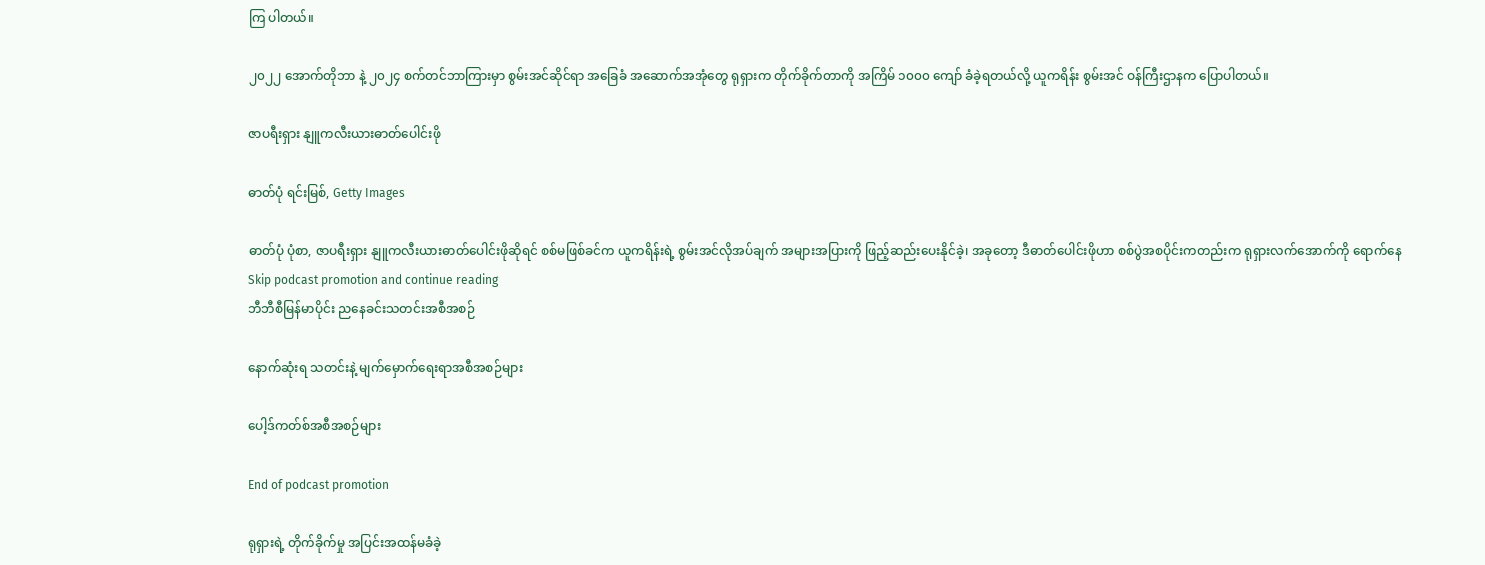ကြ ပါတယ်။

၂၀၂၂ အောက်တိုဘာ နဲ့ ၂၀၂၄ စက်တင်ဘာကြားမှာ စွမ်းအင်ဆိုင်ရာ အခြေခံ အဆောက်အအုံတွေ ရုရှားက တိုက်ခိုက်တာကို အကြိမ် ၁၀၀၀ ကျော် ခံခဲ့ရတယ်လို့ ယူကရိန်း စွမ်းအင် ဝန်ကြီးဌာနက ပြောပါတယ်။

ဇာပရီးရှား နျူကလီးယားဓာတ်ပေါင်းဖို

ဓာတ်ပုံ ရင်းမြစ်, Getty Images

ဓာတ်ပုံ ပုံစာ, ဇာပရီးရှား နျူကလီးယားဓာတ်ပေါင်းဖိုဆိုရင် စစ်မဖြစ်ခင်က ယူကရိန်းရဲ့ စွမ်းအင်လိုအပ်ချက် အများအပြားကို ဖြည့်ဆည်းပေးနိုင်ခဲ့၊ အခုတော့ ဒီဓာတ်ပေါင်းဖိုဟာ စစ်ပွဲအစပိုင်းကတည်းက ရုရှားလက်အောက်ကို ရောက်နေ
Skip podcast promotion and continue reading
ဘီဘီစီမြန်မာပိုင်း ညနေခင်းသတင်းအစီအစဉ်

နောက်ဆုံးရ သတင်းနဲ့ မျက်မှောက်ရေးရာအစီအစဉ်များ

ပေါ့ဒ်ကတ်စ်အစီအစဉ်များ

End of podcast promotion

ရုရှားရဲ့ တိုက်ခိုက်မှု အပြင်းအထန်မခံခဲ့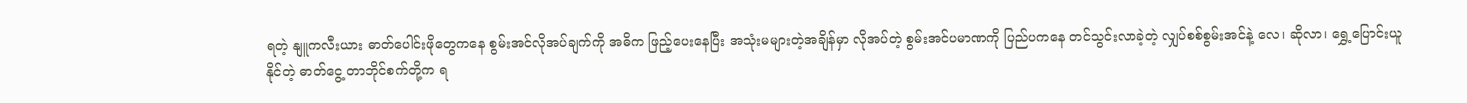ရတဲ့ နျူကလီးယား ဓာတ်ပေါင်းဖိုတွေကနေ စွမ်းအင်လိုအပ်ချက်ကို အဓိက ဖြည့်ပေးနေပြီး အသုံးမများတဲ့အချိန်မှာ လိုအပ်တဲ့ စွမ်းအင်ပမာဏကို ပြည်ပကနေ တင်သွင်းလာခဲ့တဲ့ လျှပ်စစ်စွမ်းအင်နဲ့ လေ၊ ဆိုလာ၊ ရွှေ့ပြောင်းယူနိုင်တဲ့ ဓာတ်ငွေ့ တာဘိုင်စက်တို့က ရ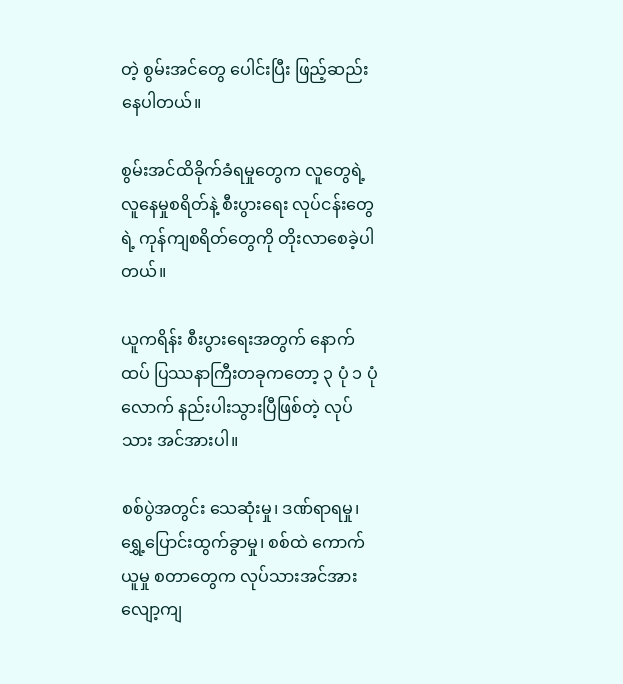တဲ့ စွမ်းအင်တွေ ပေါင်းပြီး ဖြည့်ဆည်း နေပါတယ်။

စွမ်းအင်ထိခိုက်ခံရမှုတွေက လူတွေရဲ့ လူနေမှုစရိတ်နဲ့ စီးပွားရေး လုပ်ငန်းတွေရဲ့ ကုန်ကျစရိတ်တွေကို တိုးလာစေခဲ့ပါတယ်။

ယူကရိန်း စီးပွားရေးအတွက် နောက်ထပ် ပြဿနာကြီးတခုကတော့ ၃ ပုံ ၁ ပုံလောက် နည်းပါးသွားပြီဖြစ်တဲ့ လုပ်သား အင်အားပါ။

စစ်ပွဲအတွင်း သေဆုံးမှု၊ ဒဏ်ရာရမှု၊ ရွှေ့ပြောင်းထွက်ခွာမှု၊ စစ်ထဲ ကောက်ယူမှု စတာတွေက လုပ်သားအင်အား လျော့ကျ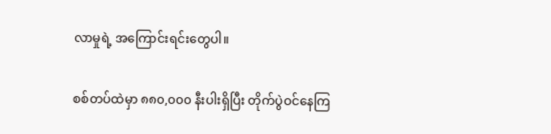လာမှုရဲ့ အကြောင်းရင်းတွေပါ။

စစ်တပ်ထဲမှာ ၈၈၀,၀၀၀ နီးပါးရှိပြီး တိုက်ပွဲဝင်နေကြ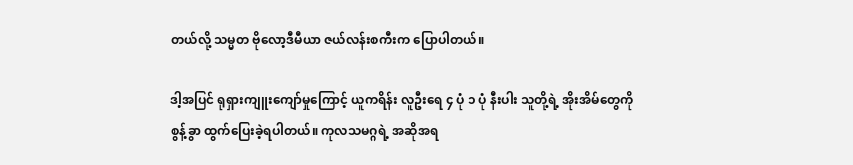တယ်လို့ သမ္မတ ဗိုလော့ဒီမီယာ ဇယ်လန်းစကီးက ပြောပါတယ်။

ဒါ့အပြင် ရုရှားကျူးကျော်မှုကြောင့် ယူကရိန်း လူဦးရေ ၄ ပုံ ၁ ပုံ နီးပါး သူတို့ရဲ့ အိုးအိမ်တွေကို စွန့်ခွာ ထွက်ပြေးခဲ့ရပါတယ်။ ကုလသမဂ္ဂရဲ့ အဆိုအရ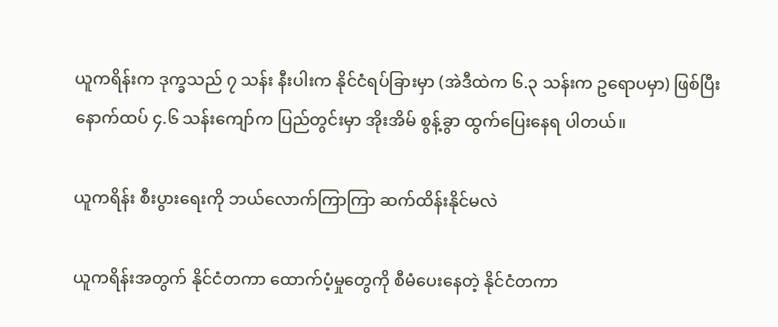ယူကရိန်းက ဒုက္ခသည် ၇ သန်း နီးပါးက နိုင်ငံရပ်ခြားမှာ (အဲဒီထဲက ၆.၃ သန်းက ဥရောပမှာ) ဖြစ်ပြီး နောက်ထပ် ၄.၆ သန်းကျော်က ပြည်တွင်းမှာ အိုးအိမ် စွန့်ခွာ ထွက်ပြေးနေရ ပါတယ်။

ယူကရိန်း စီးပွားရေးကို ဘယ်လောက်ကြာကြာ ဆက်ထိန်းနိုင်မလဲ

ယူကရိန်းအတွက် နိုင်ငံတကာ ထောက်ပံ့မှုတွေကို စီမံပေးနေတဲ့ နိုင်ငံတကာ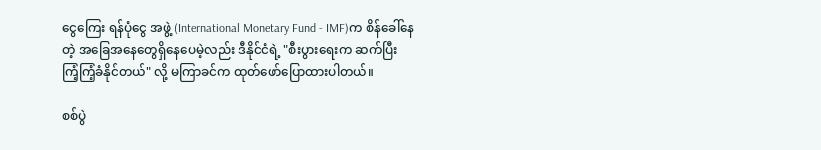ငွေကြေး ရန်ပုံငွေ အဖွဲ့ (International Monetary Fund - IMF)က စိန်ခေါ်နေတဲ့ အခြေအနေတွေရှိနေပေမဲ့လည်း ဒီနိုင်ငံရဲ့ "စီးပွားရေးက ဆက်ပြီး ကြံ့ကြံ့ခံနိုင်တယ်" လို့ မကြာခင်က ထုတ်ဖော်ပြောထားပါတယ်။

စစ်ပွဲ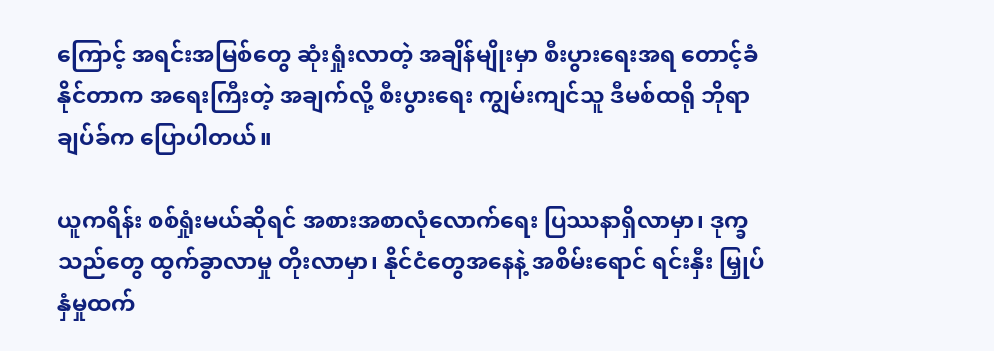ကြောင့် အရင်းအမြစ်တွေ ဆုံးရှုံးလာတဲ့ အချိန်မျိုးမှာ စီးပွားရေးအရ တောင့်ခံ နိုင်တာက အရေးကြီးတဲ့ အချက်လို့ စီးပွားရေး ကျွမ်းကျင်သူ ဒီမစ်ထရို ဘိုရာချပ်ခ်က ပြောပါတယ်။

ယူကရိန်း စစ်ရှုံးမယ်ဆိုရင် အစားအစာလုံလောက်ရေး ပြဿနာရှိလာမှာ၊ ဒုက္ခသည်တွေ ထွက်ခွာလာမှု တိုးလာမှာ၊ နိုင်ငံတွေအနေနဲ့ အစိမ်းရောင် ရင်းနှီး မြှုပ်နှံမှုထက်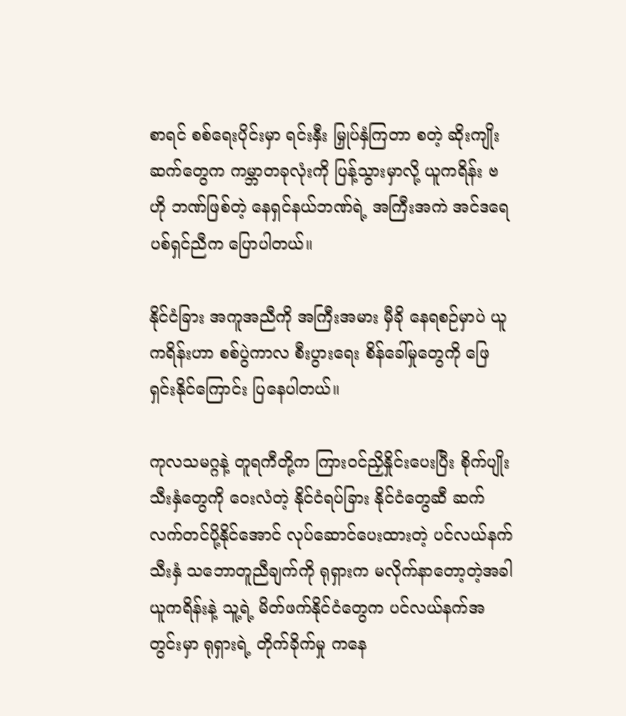စာရင် စစ်ရေးပိုင်းမှာ ရင်းနှီး မြှုပ်နှံကြတာ စတဲ့ ဆိုးကျိုး ဆက်တွေက ကမ္ဘာတခုလုံးကို ပြန့်သွားမှာလို့ ယူကရိန်း ဗဟို ဘဏ်ဖြစ်တဲ့ နေရှင်နယ်ဘဏ်ရဲ့ အကြီးအကဲ အင်ဒရေ ပစ်ရှင်ညီက ပြောပါတယ်။

နိုင်ငံခြား အကူအညီကို အကြီးအမား မှီခို နေရစဉ်မှာပဲ ယူကရိန်းဟာ စစ်ပွဲကာလ စီးပွားရေး စိန်ခေါ်မှုတွေကို ဖြေရှင်းနိုင်ကြောင်း ပြနေပါတယ်။

ကုလသမဂ္ဂနဲ့ တူရကီတို့က ကြားဝင်ညှိနှိုင်းပေးပြီး စိုက်ပျိုးသီးနှံတွေကို ဝေးလံတဲ့ နိုင်ငံရပ်ခြား နိုင်ငံတွေဆီ ဆက်လက်တင်ပို့နိုင်အောင် လုပ်ဆောင်ပေးထားတဲ့ ပင်လယ်နက် သီးနှံ သဘောတူညီချက်ကို ရုရှားက မလိုက်နာတော့တဲ့အခါ ယူကရိန်းနဲ့ သူ့ရဲ့ မိတ်ဖက်နိုင်ငံတွေက ပင်လယ်နက်အတွင်းမှာ ရုရှားရဲ့ တိုက်ခိုက်မှု ကနေ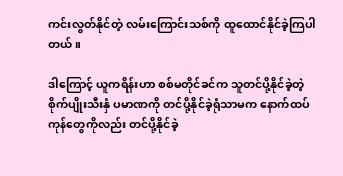ကင်းလွတ်နိုင်တဲ့ လမ်းကြောင်းသစ်ကို ထူထောင်နိုင်ခဲ့ကြပါတယ်။

ဒါကြောင့် ယူကရိန်းဟာ စစ်မတိုင်ခင်က သူတင်ပို့နိုင်ခဲ့တဲ့ စိုက်ပျိုးသီးနှံ ပမာဏကို တင်ပို့နိုင်ခဲ့ရုံသာမက နောက်ထပ် ကုန်တွေကိုလည်း တင်ပို့နိုင်ခဲ့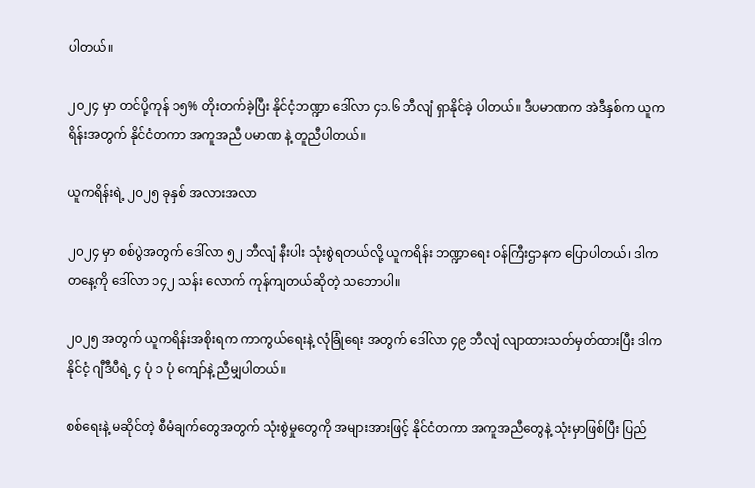ပါတယ်။

၂၀၂၄ မှာ တင်ပို့ကုန် ၁၅% တိုးတက်ခဲ့ပြီး နိုင်ငံ့ဘဏ္ဍာ ဒေါ်လာ ၄၁.၆ ဘီလျံ ရှာနိုင်ခဲ့ ပါတယ်။ ဒီပမာဏက အဲဒီနှစ်က ယူကရိန်းအတွက် နိုင်ငံတကာ အကူအညီ ပမာဏ နဲ့ တူညီပါတယ်။

ယူကရိန်းရဲ့ ၂၀၂၅ ခုနှစ် အလားအလာ

၂၀၂၄ မှာ စစ်ပွဲအတွက် ဒေါ်လာ ၅၂ ဘီလျံ နီးပါး သုံးစွဲရတယ်လို့ ယူကရိန်း ဘဏ္ဍာရေး ဝန်ကြီးဌာနက ပြောပါတယ်၊ ဒါက တနေ့ကို ဒေါ်လာ ၁၄၂ သန်း လောက် ကုန်ကျတယ်ဆိုတဲ့ သဘောပါ။

၂၀၂၅ အတွက် ယူကရိန်းအစိုးရက ကာကွယ်ရေးနဲ့ လုံခြုံရေး အတွက် ဒေါ်လာ ၄၉ ဘီလျံ လျာထားသတ်မှတ်ထားပြီး ဒါက နိုင်ငံ့ ဂျီဒီပီရဲ့ ၄ ပုံ ၁ ပုံ ကျော်နဲ့ ညီမျှပါတယ်။

စစ်ရေးနဲ့ မဆိုင်တဲ့ စီမံချက်တွေအတွက် သုံးစွဲမှုတွေကို အများအားဖြင့် နိုင်ငံတကာ အကူအညီတွေနဲ့ သုံးမှာဖြစ်ပြီး ပြည်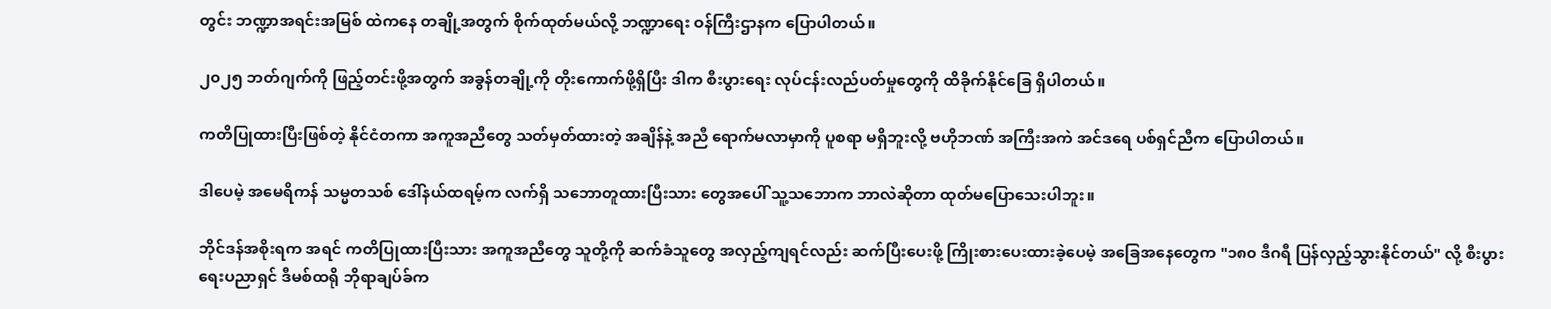တွင်း ဘဏ္ဍာအရင်းအမြစ် ထဲကနေ တချို့အတွက် စိုက်ထုတ်မယ်လို့ ဘဏ္ဍာရေး ဝန်ကြီးဌာနက ပြောပါတယ်။

၂၀၂၅ ဘတ်ဂျက်ကို ဖြည့်တင်းဖို့အတွက် အခွန်တချို့ကို တိုးကောက်ဖို့ရှိပြီး ဒါက စီးပွားရေး လုပ်ငန်းလည်ပတ်မှုတွေကို ထိခိုက်နိုင်ခြေ ရှိပါတယ်။

ကတိပြုထားပြီးဖြစ်တဲ့ နိုင်ငံတကာ အကူအညီတွေ သတ်မှတ်ထားတဲ့ အချိန်နဲ့ အညီ ရောက်မလာမှာကို ပူစရာ မရှိဘူးလို့ ဗဟိုဘဏ် အကြီးအကဲ အင်ဒရေ ပစ်ရှင်ညီက ပြောပါတယ်။

ဒါပေမဲ့ အမေရိကန် သမ္မတသစ် ဒေါ်နယ်ထရမ့်က လက်ရှိ သဘောတူထားပြီးသား တွေအပေါ် သူ့သဘောက ဘာလဲဆိုတာ ထုတ်မပြောသေးပါဘူး။

ဘိုင်ဒန်အစိုးရက အရင် ကတိပြုထားပြီးသား အကူအညီတွေ သူတို့ကို ဆက်ခံသူတွေ အလှည့်ကျရင်လည်း ဆက်ပြီးပေးဖို့ ကြိုးစားပေးထားခဲ့ပေမဲ့ အခြေအနေတွေက "၁၈၀ ဒီဂရီ ပြန်လှည့်သွားနိုင်တယ်" လို့ စီးပွားရေးပညာရှင် ဒီမစ်ထရို ဘိုရာချပ်ခ်က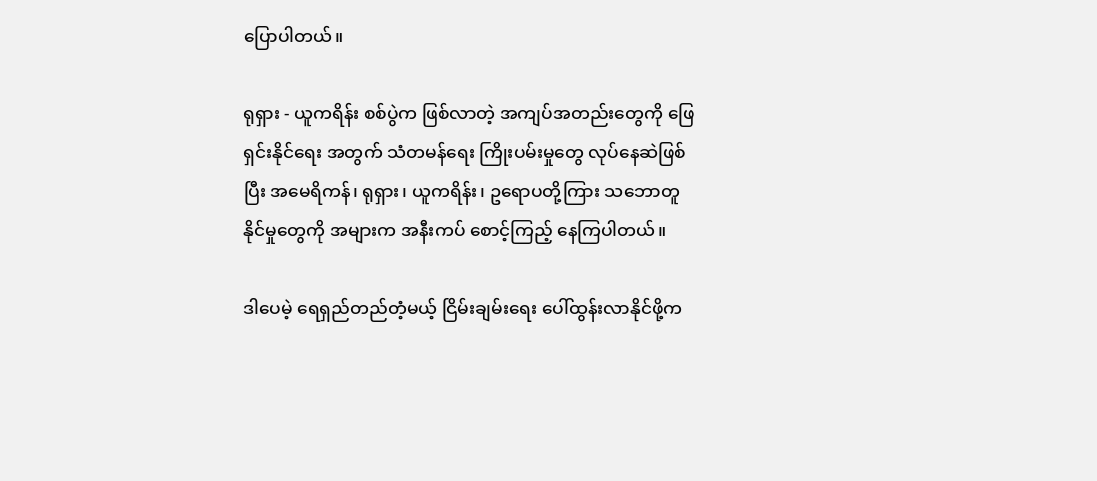ပြောပါတယ်။

ရုရှား - ယူကရိန်း စစ်ပွဲက ဖြစ်လာတဲ့ အကျပ်အတည်းတွေကို ဖြေရှင်းနိုင်ရေး အတွက် သံတမန်ရေး ကြိုးပမ်းမှုတွေ လုပ်နေဆဲဖြစ်ပြီး အမေရိကန်၊ ရုရှား၊ ယူကရိန်း၊ ဥရောပတို့ကြား သဘောတူနိုင်မှုတွေကို အများက အနီးကပ် စောင့်ကြည့် နေကြပါတယ်။

ဒါပေမဲ့ ရေရှည်တည်တံ့မယ့် ငြိမ်းချမ်းရေး ပေါ်ထွန်းလာနိုင်ဖို့က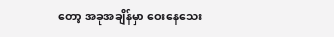တော့ အခုအချိန်မှာ ဝေးနေသေး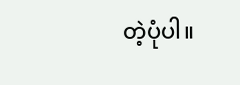တဲ့ပုံပါ။